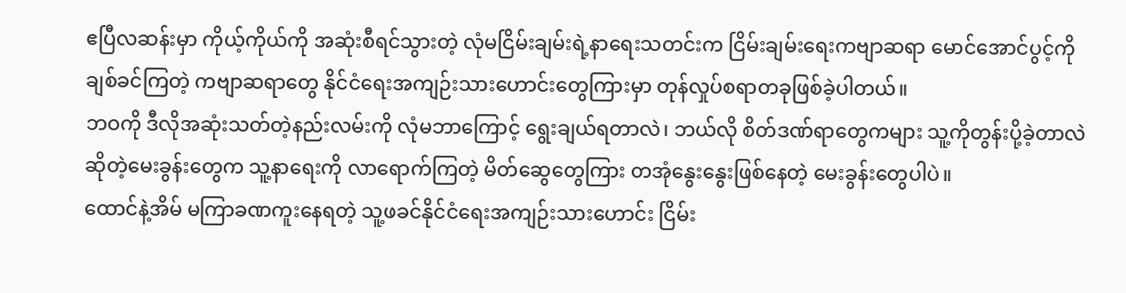ဧပြီလဆန်းမှာ ကိုယ့်ကိုယ်ကို အဆုံးစီရင်သွားတဲ့ လုံမငြိမ်းချမ်းရဲ့နာရေးသတင်းက ငြိမ်းချမ်းရေးကဗျာဆရာ မောင်အောင်ပွင့်ကို ချစ်ခင်ကြတဲ့ ကဗျာဆရာတွေ နိုင်ငံရေးအကျဉ်းသားဟောင်းတွေကြားမှာ တုန်လှုပ်စရာတခုဖြစ်ခဲ့ပါတယ်။
ဘဝကို ဒီလိုအဆုံးသတ်တဲ့နည်းလမ်းကို လုံမဘာကြောင့် ရွေးချယ်ရတာလဲ၊ ဘယ်လို စိတ်ဒဏ်ရာတွေကများ သူ့ကိုတွန်းပို့ခဲ့တာလဲ ဆိုတဲ့မေးခွန်းတွေက သူ့နာရေးကို လာရောက်ကြတဲ့ မိတ်ဆွေတွေကြား တအုံနွေးနွေးဖြစ်နေတဲ့ မေးခွန်းတွေပါပဲ။
ထောင်နဲ့အိမ် မကြာခဏကူးနေရတဲ့ သူ့ဖခင်နိုင်ငံရေးအကျဉ်းသားဟောင်း ငြိမ်း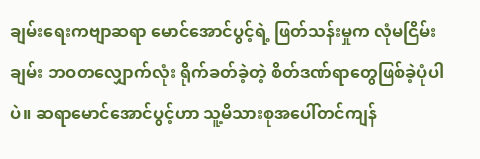ချမ်းရေးကဗျာဆရာ မောင်အောင်ပွင့်ရဲ့ ဖြတ်သန်းမှုက လုံမငြိမ်းချမ်း ဘဝတလျှောက်လုံး ရိုက်ခတ်ခဲ့တဲ့ စိတ်ဒဏ်ရာတွေဖြစ်ခဲ့ပုံပါပဲ။ ဆရာမောင်အောင်ပွင့်ဟာ သူ့မိသားစုအပေါ်တင်ကျန်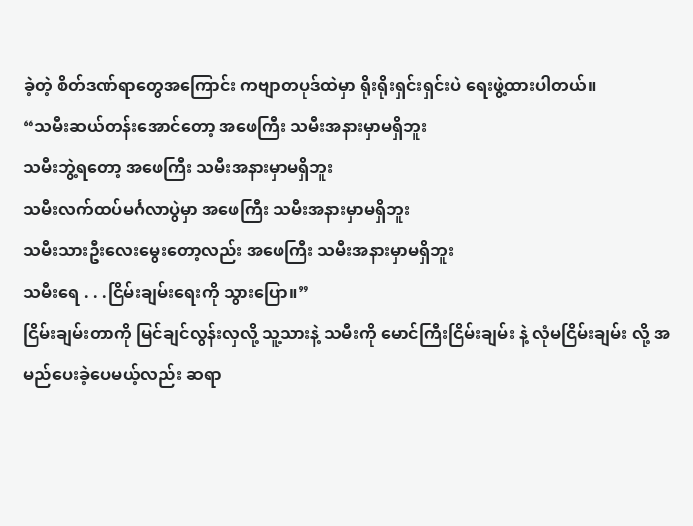ခဲ့တဲ့ စိတ်ဒဏ်ရာတွေအကြောင်း ကဗျာတပုဒ်ထဲမှာ ရိုးရိုးရှင်းရှင်းပဲ ရေးဖွဲ့ထားပါတယ်။
“သမီးဆယ်တန်းအောင်တော့ အဖေကြီး သမီးအနားမှာမရှိဘူး
သမီးဘွဲ့ရတော့ အဖေကြီး သမီးအနားမှာမရှိဘူး
သမီးလက်ထပ်မင်္ဂလာပွဲမှာ အဖေကြီး သမီးအနားမှာမရှိဘူး
သမီးသားဦးလေးမွေးတော့လည်း အဖေကြီး သမီးအနားမှာမရှိဘူး
သမီးရေ . . .ငြိမ်းချမ်းရေးကို သွားပြော။”
ငြိမ်းချမ်းတာကို မြင်ချင်လွန်းလှလို့ သူ့သားနဲ့ သမီးကို မောင်ကြီးငြိမ်းချမ်း နဲ့ လုံမငြိမ်းချမ်း လို့ အမည်ပေးခဲ့ပေမယ့်လည်း ဆရာ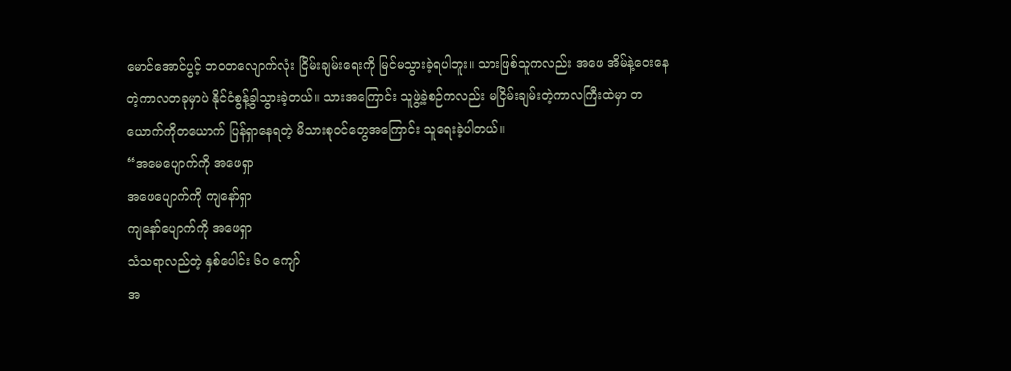မောင်အောင်ပွင့် ဘဝတလျောက်လုံး ငြိမ်းချမ်းရေးကို မြင်မသွားခဲ့ရပါဘူး။ သားဖြစ်သူကလည်း အဖေ အိမ်နဲ့ဝေးနေတဲ့ကာလတခုမှာပဲ နိုင်ငံစွန့်ခွါသွားခဲ့တယ်။ သားအကြောင်း သူဖွဲ့ခဲ့စဉ်ကလည်း မငြိမ်းချမ်းတဲ့ကာလကြီးထဲမှာ တယောက်ကိုတယောက် ပြန်ရှာနေရတဲ့ မိသားစုဝင်တွေအကြောင်း သူရေးခဲ့ပါတယ်။
“အမေပျောက်ကို အဖေရှာ
အဖေပျောက်ကို ကျနော်ရှာ
ကျနော်ပျောက်ကို အဖေရှာ
သံသရာလည်တဲ့ နှစ်ပေါင်း ၆၀ ကျော်
အ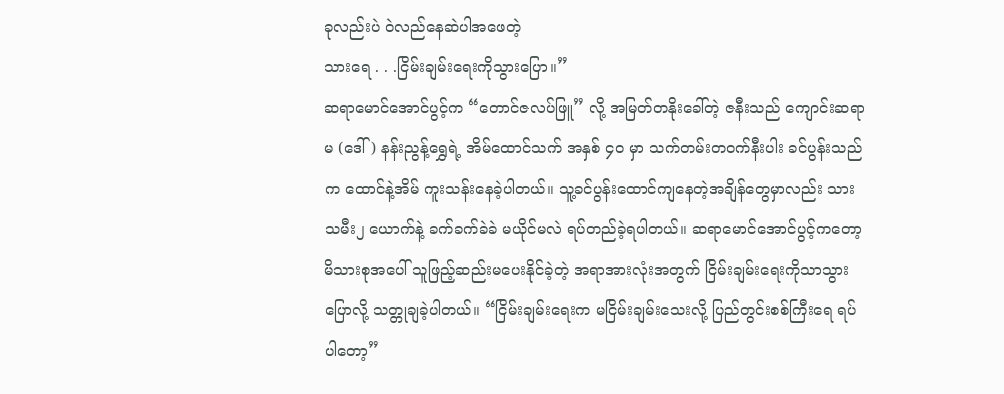ခုလည်းပဲ ဝဲလည်နေဆဲပါအဖေတဲ့
သားရေ . . .ငြိမ်းချမ်းရေးကိုသွားပြော။”
ဆရာမောင်အောင်ပွင့်က “တောင်ဇလပ်ဖြူ” လို့ အမြတ်တနိုးခေါ်တဲ့ ဇနီးသည် ကျောင်းဆရာမ (ဒေါ်) နန်းညွန့်ရွှေရဲ့ အိမ်ထောင်သက် အနှစ် ၄၀ မှာ သက်တမ်းတဝက်နီးပါး ခင်ပွန်းသည်က ထောင်နဲ့အိမ် ကူးသန်းနေခဲ့ပါတယ်။ သူ့ခင်ပွန်းထောင်ကျနေတဲ့အချိန်တွေမှာလည်း သားသမီး၂ ယောက်နဲ့ ခက်ခက်ခဲခဲ မယိုင်မလဲ ရပ်တည်ခဲ့ရပါတယ်။ ဆရာမောင်အောင်ပွင့်ကတော့ မိသားစုအပေါ် သူဖြည့်ဆည်းမပေးနိုင်ခဲ့တဲ့ အရာအားလုံးအတွက် ငြိမ်းချမ်းရေးကိုသာသွားပြောလို့ သတ္တုချခဲ့ပါတယ်။ “ငြိမ်းချမ်းရေးက မငြိမ်းချမ်းသေးလို့ ပြည်တွင်းစစ်ကြီးရေ ရပ်ပါတော့”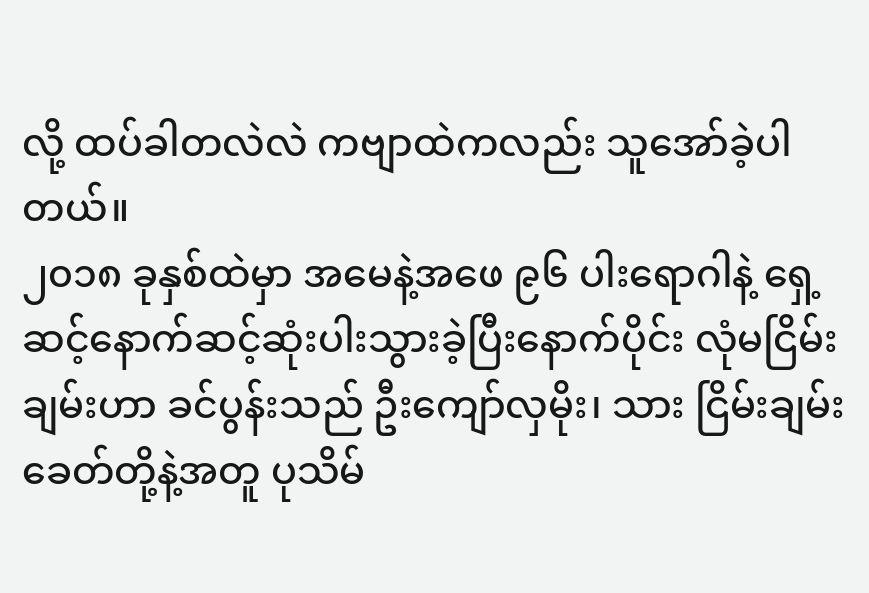လို့ ထပ်ခါတလဲလဲ ကဗျာထဲကလည်း သူအော်ခဲ့ပါတယ်။
၂၀၁၈ ခုနှစ်ထဲမှာ အမေနဲ့အဖေ ၉၆ ပါးရောဂါနဲ့ ရှေ့ဆင့်နောက်ဆင့်ဆုံးပါးသွားခဲ့ပြီးနောက်ပိုင်း လုံမငြိမ်းချမ်းဟာ ခင်ပွန်းသည် ဦးကျော်လှမိုး၊ သား ငြိမ်းချမ်းခေတ်တို့နဲ့အတူ ပုသိမ်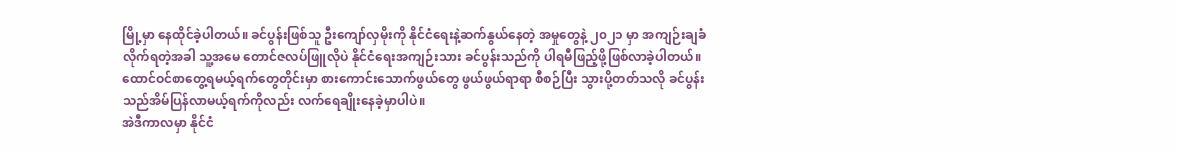မြို့မှာ နေထိုင်ခဲ့ပါတယ်။ ခင်ပွန်းဖြစ်သူ ဦးကျော်လှမိုးကို နိုင်ငံရေးနဲ့ဆက်နွယ်နေတဲ့ အမှုတွေနဲ့ ၂၀၂၁ မှာ အကျဉ်းချခံလိုက်ရတဲ့အခါ သူ့အမေ တောင်ဇလပ်ဖြူလိုပဲ နိုင်ငံရေးအကျဉ်းသား ခင်ပွန်းသည်ကို ပါရမီဖြည့်ဖို့ဖြစ်လာခဲ့ပါတယ်။
ထောင်ဝင်စာတွေ့ရမယ့်ရက်တွေတိုင်းမှာ စားကောင်းသောက်ဖွယ်တွေ ဖွယ်ဖွယ်ရာရာ စီစဉ်ပြီး သွားပို့တတ်သလို ခင်ပွန်းသည်အိမ်ပြန်လာမယ့်ရက်ကိုလည်း လက်ရေချိုးနေခဲ့မှာပါပဲ။
အဲဒီကာလမှာ နိုင်ငံ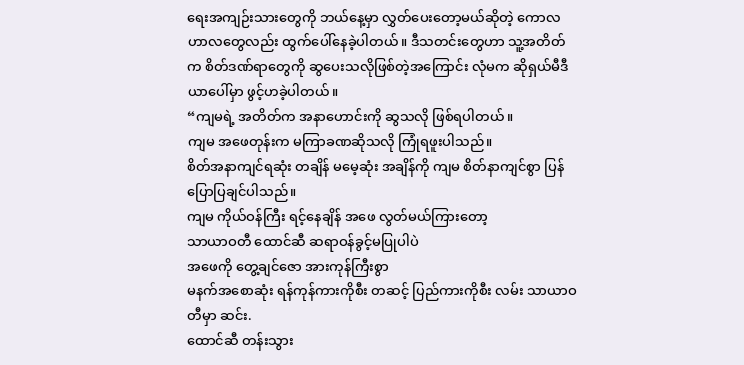ရေးအကျဉ်းသားတွေကို ဘယ်နေ့မှာ လွှတ်ပေးတော့မယ်ဆိုတဲ့ ကောလဟာလတွေလည်း ထွက်ပေါ်နေခဲ့ပါတယ်။ ဒီသတင်းတွေဟာ သူ့အတိတ်က စိတ်ဒဏ်ရာတွေကို ဆွပေးသလိုဖြစ်တဲ့အကြောင်း လုံမက ဆိုရှယ်မီဒီယာပေါ်မှာ ဖွင့်ဟခဲ့ပါတယ်။
“ကျမရဲ့ အတိတ်က အနာဟောင်းကို ဆွသလို ဖြစ်ရပါတယ်။
ကျမ အဖေတုန်းက မကြာခဏဆိုသလို ကြုံရဖူးပါသည်။
စိတ်အနာကျင်ရဆုံး တချိန် မမေ့ဆုံး အချိန်ကို ကျမ စိတ်နာကျင်စွာ ပြန်ပြောပြချင်ပါသည်။
ကျမ ကိုယ်ဝန်ကြီး ရင့်နေချိန် အဖေ လွတ်မယ်ကြားတော့
သာယာဝတီ ထောင်ဆီ ဆရာဝန်ခွင့်မပြုပါပဲ
အဖေကို တွေ့ချင်ဇော အားကုန်ကြီးစွာ
မနက်အစောဆုံး ရန်ကုန်ကားကိုစီး တဆင့် ပြည်ကားကိုစီး လမ်း သာယာဝတီမှာ ဆင်း.
ထောင်ဆီ တန်းသွား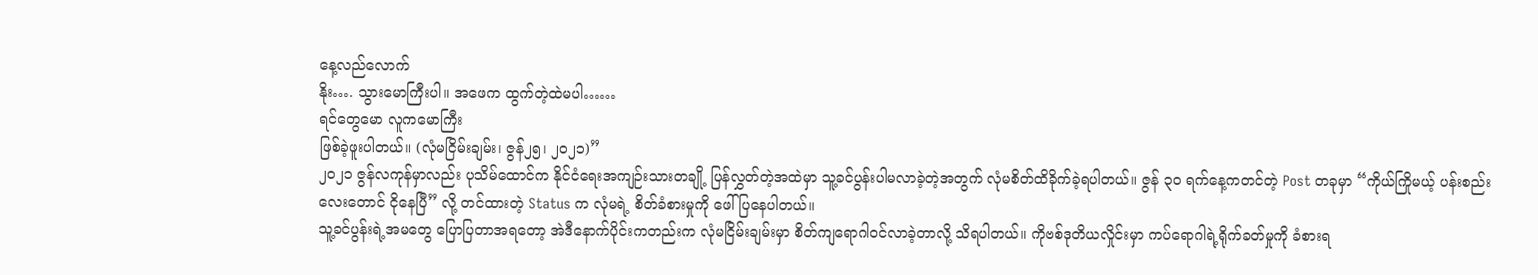နေ့လည်လောက်
နိုး…. သွားမောကြီးပါ။ အဖေက ထွက်တဲ့ထဲမပါ……
ရင်တွေမော လူကမောကြီး
ဖြစ်ခဲ့ဖူးပါတယ်။ (လုံမငြိမ်းချမ်း၊ ဇွန်၂၅၊ ၂၀၂၁)”
၂၀၂၁ ဇွန်လကုန်မှာလည်း ပုသိမ်ထောင်က နိုင်ငံရေးအကျဉ်းသားတချို့ ပြန်လွှတ်တဲ့အထဲမှာ သူ့ခင်ပွန်းပါမလာခဲ့တဲ့အတွက် လုံမစိတ်ထိခိုက်ခဲ့ရပါတယ်။ ဇွန် ၃၀ ရက်နေ့ကတင်တဲ့ Post တခုမှာ “ကိုယ်ကြိုမယ့် ပန်းစည်းလေးတောင် ငိုနေပြီ” လို့ တင်ထားတဲ့ Status က လုံမရဲ့ စိတ်ခံစားမှုကို ဖေါ်ပြနေပါတယ်။
သူ့ခင်ပွန်းရဲ့အမတွေ ပြောပြတာအရတော့ အဲဒီနောက်ပိုင်းကတည်းက လုံမငြိမ်းချမ်းမှာ စိတ်ကျရောဂါဝင်လာခဲ့တာလို့ သိရပါတယ်။ ကိုဗစ်ဒုတိယလှိုင်းမှာ ကပ်ရောဂါရဲ့ရိုက်ခတ်မှုကို ခံစားရ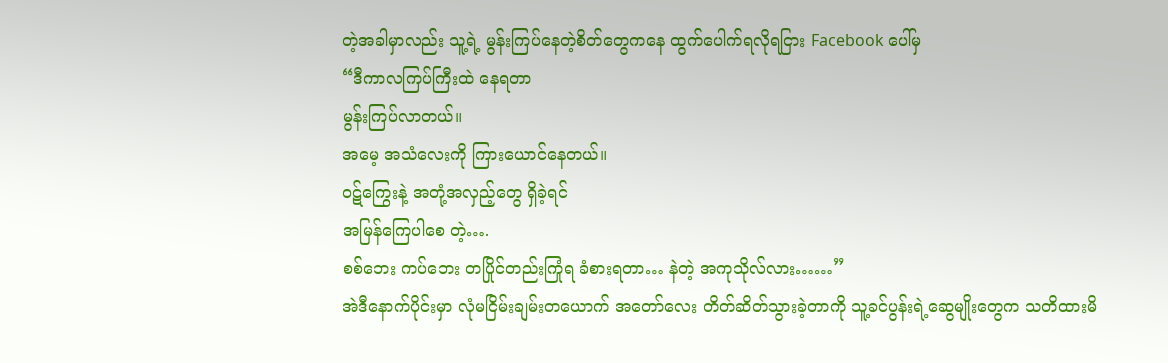တဲ့အခါမှာလည်း သူ့ရဲ့ မွန်းကြပ်နေတဲ့စိတ်တွေကနေ ထွက်ပေါက်ရလိုရငြား Facebook ပေါ်မှ
“ဒီကာလကြပ်ကြီးထဲ နေရတာ
မွန်းကြပ်လာတယ်။
အမေ့ အသံလေးကို ကြားယောင်နေတယ်။
ဝဋ်ကြွေးနဲ့ အတုံ့အလှည့်တွေ ရှိခဲ့ရင်
အမြန်ကြေပါစေ တဲ့….
စစ်ဘေး ကပ်ဘေး တပြိုင်တည်းကြုံရ ခံစားရတာ… နဲတဲ့ အကုသိုလ်လား……”
အဲဒီနောက်ပိုင်းမှာ လုံမငြိမ်းချမ်းတယောက် အတော်လေး တိတ်ဆိတ်သွားခဲ့တာကို သူ့ခင်ပွန်းရဲ့ဆွေမျိုးတွေက သတိထားမိ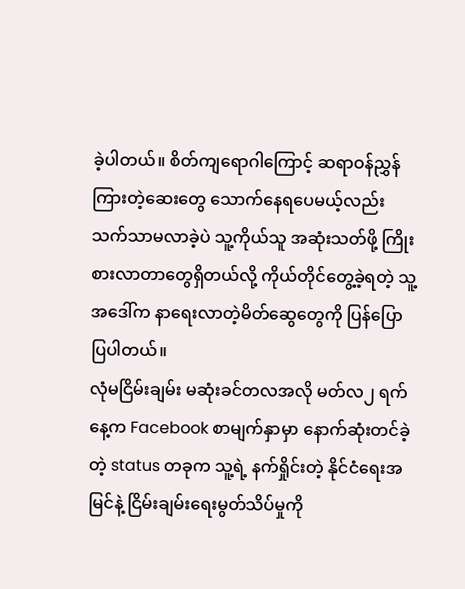ခဲ့ပါတယ်။ စိတ်ကျရောဂါကြောင့် ဆရာဝန်ညွှန်ကြားတဲ့ဆေးတွေ သောက်နေရပေမယ့်လည်း သက်သာမလာခဲ့ပဲ သူ့ကိုယ်သူ အဆုံးသတ်ဖို့ ကြိုးစားလာတာတွေရှိတယ်လို့ ကိုယ်တိုင်တွေ့ခဲ့ရတဲ့ သူ့အဒေါ်က နာရေးလာတဲ့မိတ်ဆွေတွေကို ပြန်ပြောပြပါတယ်။
လုံမငြိမ်းချမ်း မဆုံးခင်တလအလို မတ်လ၂ ရက်နေ့က Facebook စာမျက်နှာမှာ နောက်ဆုံးတင်ခဲ့တဲ့ status တခုက သူ့ရဲ့ နက်ရှိုင်းတဲ့ နိုင်ငံရေးအမြင်နဲ့ ငြိမ်းချမ်းရေးမွတ်သိပ်မှုကို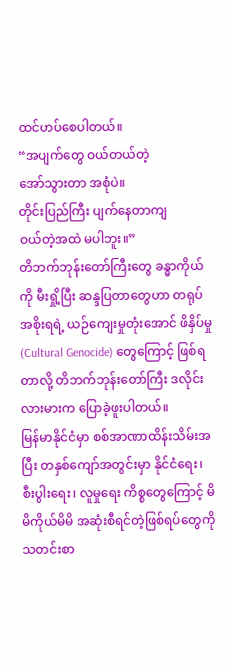ထင်ဟပ်စေပါတယ်။
“အပျက်တွေ ဝယ်တယ်တဲ့
အော်သွားတာ အစုံပဲ။
တိုင်းပြည်ကြီး ပျက်နေတာကျ
ဝယ်တဲ့အထဲ မပါဘူး။”
တိဘက်ဘုန်းတော်ကြီးတွေ ခန္ဓာကိုယ်ကို မီးရှို့ပြီး ဆန္ဒပြတာတွေဟာ တရုပ်အစိုးရရဲ့ ယဉ်ကျေးမှုတုံးအောင် ဖိနှိပ်မှု (Cultural Genocide) တွေကြောင့် ဖြစ်ရတာလို့ တိဘက်ဘုန်းတော်ကြီး ဒလိုင်းလားမားက ပြောခဲ့ဖူးပါတယ်။
မြန်မာနိုင်ငံမှာ စစ်အာဏာထိန်းသိမ်းအပြီး တနှစ်ကျော်အတွင်းမှာ နိုင်ငံရေး၊ စီးပွါးရေး၊ လူမှုရေး ကိစ္စတွေကြောင့် မိမိကိုယ်မိမိ အဆုံးစီရင်တဲ့ဖြစ်ရပ်တွေကို သတင်းစာ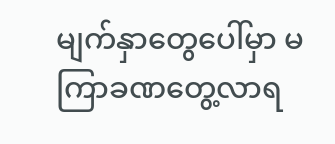မျက်နှာတွေပေါ်မှာ မကြာခဏတွေ့လာရ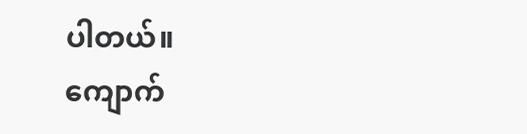ပါတယ်။
ကျောက်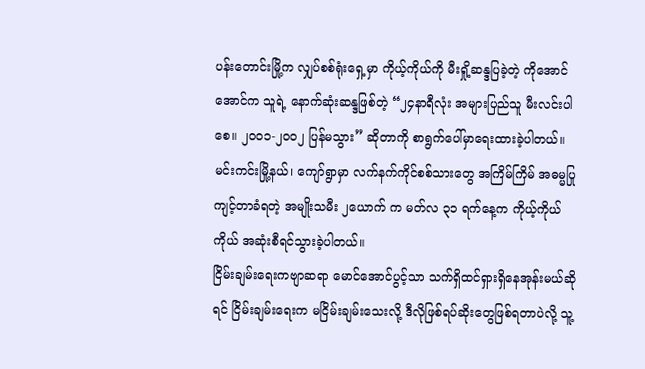ပန်းတောင်းမြို့က လျှပ်စစ်ရုံးရှေ့မှာ ကိုယ့်ကိုယ်ကို မီးရှို့ဆန္ဒပြခဲ့တဲ့ ကိုအောင်အောင်က သူရဲ့ နောက်ဆုံးဆန္ဒဖြစ်တဲ့ “၂၄နာရီလုံး အများပြည်သူ မီးလင်းပါစေ။ ၂၀၀၁-၂၀၀၂ ပြန်မသွား” ဆိုတာကို စာရွက်ပေါ်မှာရေးထားခဲ့ပါတယ်။
မင်းကင်းမြို့နယ်၊ ကျော်ရွာမှာ လက်နက်ကိုင်စစ်သားတွေ အကြိမ်ကြိမ် အဓမ္မပြုကျင့်တာခံရတဲ့ အမျိုးသမီး ၂ယောက် က မတ်လ ၃၁ ရက်နေ့က ကိုယ့်ကိုယ်ကိုယ် အဆုံးစီရင်သွားခဲ့ပါတယ်။
ငြိမ်းချမ်းရေးကဗျာဆရာ မောင်အောင်ပွင့်သာ သက်ရှိထင်ရှားရှိနေအုန်းမယ်ဆိုရင် ငြိမ်းချမ်းရေးက မငြိမ်းချမ်းသေးလို့ ဒီလိုဖြစ်ရပ်ဆိုးတွေဖြစ်ရတာပဲလို့ သူ့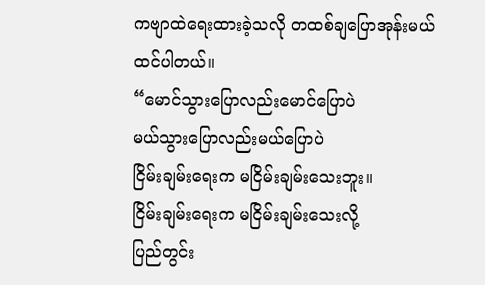ကဗျာထဲရေးထားခဲ့သလို တထစ်ချပြောအုန်းမယ် ထင်ပါတယ်။
“မောင်သွားပြောလည်းမောင်ပြောပဲ
မယ်သွားပြောလည်းမယ်ပြောပဲ
ငြိမ်းချမ်းရေးက မငြိမ်းချမ်းသေးဘူး။
ငြိမ်းချမ်းရေးက မငြိမ်းချမ်းသေးလို့
ပြည်တွင်း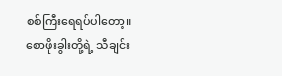စစ်ကြီးရေရပ်ပါတော့။
စောဖိုးခွါးတို့ရဲ့ သီချင်း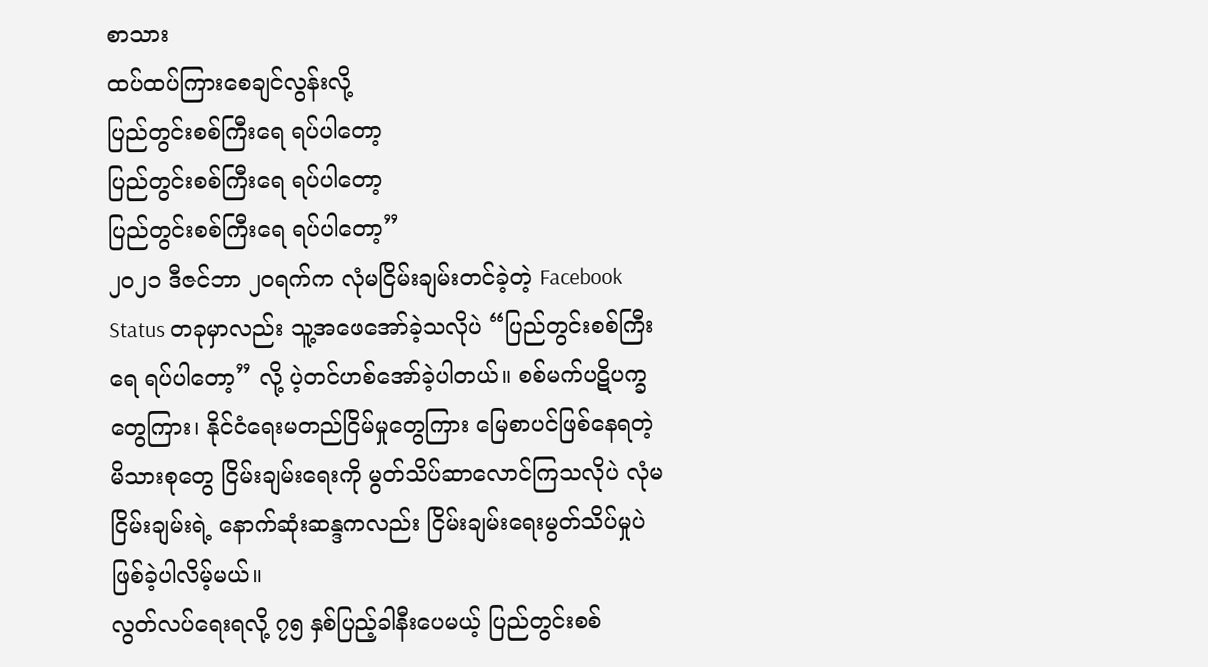စာသား
ထပ်ထပ်ကြားစေချင်လွန်းလို့
ပြည်တွင်းစစ်ကြီးရေ ရပ်ပါတော့
ပြည်တွင်းစစ်ကြီးရေ ရပ်ပါတော့
ပြည်တွင်းစစ်ကြီးရေ ရပ်ပါတော့”
၂၀၂၁ ဒီဇင်ဘာ ၂၀ရက်က လုံမငြိမ်းချမ်းတင်ခဲ့တဲ့ Facebook Status တခုမှာလည်း သူ့အဖေအော်ခဲ့သလိုပဲ “ပြည်တွင်းစစ်ကြီးရေ ရပ်ပါတော့” လို့ ပဲ့တင်ဟစ်အော်ခဲ့ပါတယ်။ စစ်မက်ပဋိပက္ခတွေကြား၊ နိုင်ငံရေးမတည်ငြိမ်မှုတွေကြား မြေစာပင်ဖြစ်နေရတဲ့ မိသားစုတွေ ငြိမ်းချမ်းရေးကို မွတ်သိပ်ဆာလောင်ကြသလိုပဲ လုံမငြိမ်းချမ်းရဲ့ နောက်ဆုံးဆန္ဒကလည်း ငြိမ်းချမ်းရေးမွတ်သိပ်မှုပဲ ဖြစ်ခဲ့ပါလိမ့်မယ်။
လွတ်လပ်ရေးရလို့ ၇၅ နှစ်ပြည့်ခါနီးပေမယ့် ပြည်တွင်းစစ်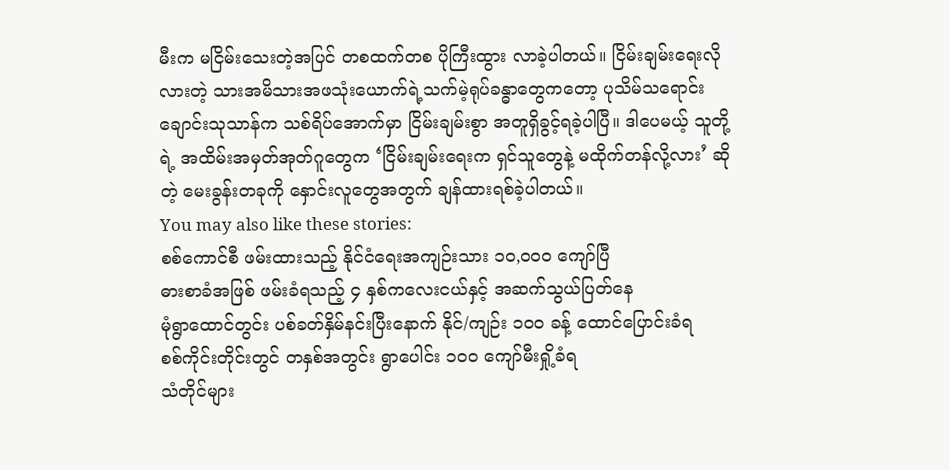မီးက မငြိမ်းသေးတဲ့အပြင် တစထက်တစ ပိုကြီးထွား လာခဲ့ပါတယ်။ ငြိမ်းချမ်းရေးလိုလားတဲ့ သားအမိသားအဖသုံးယောက်ရဲ့သက်မဲ့ရုပ်ခန္ဓာတွေကတော့ ပုသိမ်သရောင်းချောင်းသုသာန်က သစ်ရိပ်အောက်မှာ ငြိမ်းချမ်းစွာ အတူရှိခွင့်ရခဲ့ပါပြီ။ ဒါပေမယ့် သူတို့ရဲ့ အထိမ်းအမှတ်အုတ်ဂူတွေက ‘ငြိမ်းချမ်းရေးက ရှင်သူတွေနဲ့ မထိုက်တန်လို့လား’ ဆိုတဲ့ မေးခွန်းတခုကို နှောင်းလူတွေအတွက် ချန်ထားရစ်ခဲ့ပါတယ်။
You may also like these stories:
စစ်ကောင်စီ ဖမ်းထားသည့် နိုင်ငံရေးအကျဉ်းသား ၁၀,၀၀၀ ကျော်ပြီ
ဓားစာခံအဖြစ် ဖမ်းခံရသည့် ၄ နှစ်ကလေးငယ်နှင့် အဆက်သွယ်ပြတ်နေ
မုံရွာထောင်တွင်း ပစ်ခတ်နှိမ်နင်းပြီးနောက် နိုင်/ကျဉ်း ၁၀၀ ခန့် ထောင်ပြောင်းခံရ
စစ်ကိုင်းတိုင်းတွင် တနှစ်အတွင်း ရွာပေါင်း ၁၀၀ ကျော်မီးရှို့ခံရ
သံတိုင်များ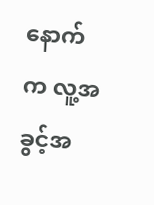နောက်က လူ့အခွင့်အ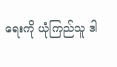ရေးကို ယုံကြည်သူ ဒါ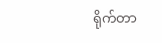ရိုက်တာ